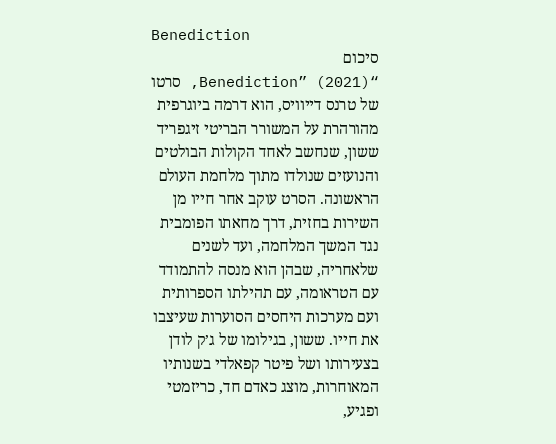Benediction
סיכום
“Benediction” (2021), סרטו של טרנס דייוויס, הוא דרמה ביוגרפית מהורהרת על המשורר הבריטי זיגפריד ששון, שנחשב לאחד הקולות הבולטים והנועזים שנולדו מתוך מלחמת העולם הראשונה. הסרט עוקב אחר חייו מן השירות בחזית, דרך מחאתו הפומבית נגד המשך המלחמה, ועד לשנים שלאחריה, שבהן הוא מנסה להתמודד עם הטראומה, עם תהילתו הספרותית ועם מערכות היחסים הסוערות שעיצבו את חייו. ששון, בגילומו של ג’ק לודן בצעירותו ושל פיטר קפאלדי בשנותיו המאוחרות, מוצג כאדם חד, כריזמטי ופגיע,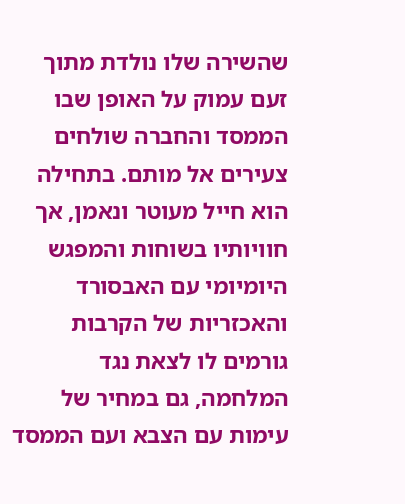שהשירה שלו נולדת מתוך זעם עמוק על האופן שבו הממסד והחברה שולחים צעירים אל מותם. בתחילה הוא חייל מעוטר ונאמן, אך חוויותיו בשוחות והמפגש היומיומי עם האבסורד והאכזריות של הקרבות גורמים לו לצאת נגד המלחמה, גם במחיר של עימות עם הצבא ועם הממסד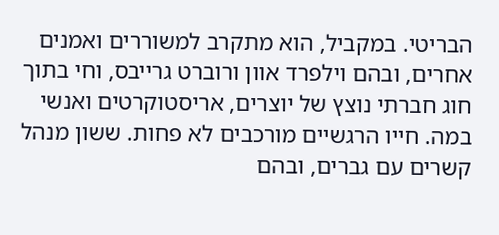הבריטי. במקביל, הוא מתקרב למשוררים ואמנים אחרים, ובהם וילפרד אוון ורוברט גרייבס, וחי בתוך חוג חברתי נוצץ של יוצרים, אריסטוקרטים ואנשי במה. חייו הרגשיים מורכבים לא פחות. ששון מנהל קשרים עם גברים, ובהם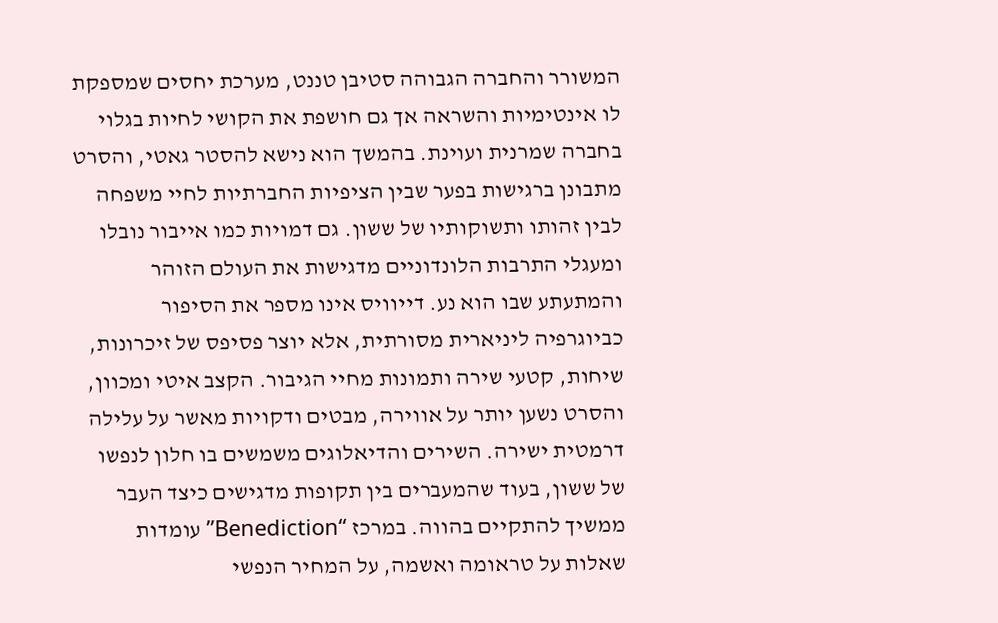המשורר והחברה הגבוהה סטיבן טננט, מערכת יחסים שמספקת לו אינטימיות והשראה אך גם חושפת את הקושי לחיות בגלוי בחברה שמרנית ועוינת. בהמשך הוא נישא להסטר גאטי, והסרט מתבונן ברגישות בפער שבין הציפיות החברתיות לחיי משפחה לבין זהותו ותשוקותיו של ששון. גם דמויות כמו אייבור נובלו ומעגלי התרבות הלונדוניים מדגישות את העולם הזוהר והמתעתע שבו הוא נע. דייוויס אינו מספר את הסיפור כביוגרפיה ליניארית מסורתית, אלא יוצר פסיפס של זיכרונות, שיחות, קטעי שירה ותמונות מחיי הגיבור. הקצב איטי ומכוון, והסרט נשען יותר על אווירה, מבטים ודקויות מאשר על עלילה דרמטית ישירה. השירים והדיאלוגים משמשים בו חלון לנפשו של ששון, בעוד שהמעברים בין תקופות מדגישים כיצד העבר ממשיך להתקיים בהווה. במרכז “Benediction” עומדות שאלות על טראומה ואשמה, על המחיר הנפשי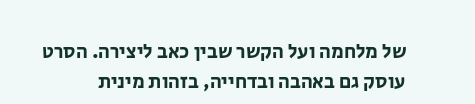של מלחמה ועל הקשר שבין כאב ליצירה. הסרט עוסק גם באהבה ובדחייה, בזהות מינית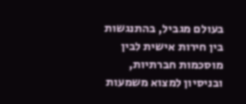בעולם מגביל, בהתנגשות בין חירות אישית לבין מוסכמות חברתיות, ובניסיון למצוא משמעות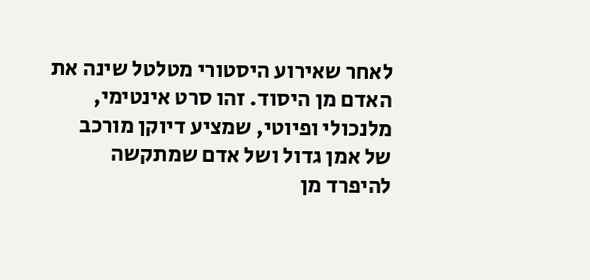לאחר שאירוע היסטורי מטלטל שינה את האדם מן היסוד. זהו סרט אינטימי, מלנכולי ופיוטי, שמציע דיוקן מורכב של אמן גדול ושל אדם שמתקשה להיפרד מן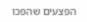הפצעים שהפכו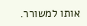אותו למשורר.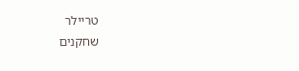טריילר
שחקנים